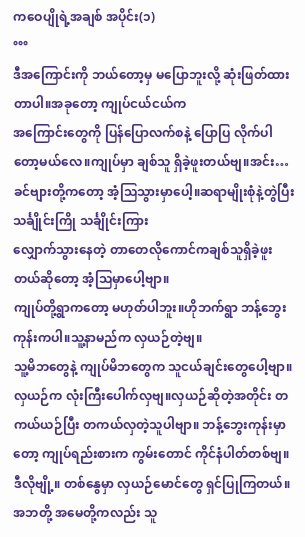ကဝေပျိုရဲ့အချစ် အပိုင်း(၁)
°°°
ဒီအကြောင်းကို ဘယ်တော့မှ မပြောဘူးလို့ ဆုံးဖြတ်ထားတာပါ။အခုတော့ ကျုပ်ငယ်ငယ်က
အကြောင်းတွေကို ပြန်ပြောလက်စနဲ့ ပြောပြ လိုက်ပါတော့မယ်လေ။ကျုပ်မှာ ချစ်သူ ရှိခဲ့ဖူးတယ်ဗျ။အင်း…ခင်ဗျားတို့ကတော့ အံ့သြသွားမှာပေါ့။ဆရာမျိုးစုံနဲ့တွဲပြီး သင်္ချိုင်းကြို သင်္ချိုင်းကြား
လျှောက်သွားနေတဲ့ တာတေလိုကောင်ကချစ်သူရှိခဲ့ဖူးတယ်ဆိုတော့ အံ့သြမှာပေါ့ဗျာ။
ကျုပ်တို့ရွာကတော့ မဟုတ်ပါဘူး။ဟိုဘက်ရွာ ဘန့်ဘွေးကုန်းကပါ။သူ့နာမည်က လှယဉ်တဲ့ဗျ။
သူ့မိဘတွေနဲ့ ကျုပ်မိဘတွေက သူငယ်ချင်းတွေပေါ့ဗျာ။ လှယဉ်က လုံးကြီးပေါက်လှဗျ။လှယဉ်ဆိုတဲ့အတိုင်း တကယ်ယဉ်ပြီး တကယ်လှတဲ့သူပါဗျာ။ ဘန့်ဘွေးကုန်းမှာတော့ ကျုပ်ရည်းစားက ကွမ်းတောင် ကိုင်နံပါတ်တစ်ဗျ။ ဒီလိုဗျို့။ တစ်နွေမှာ လှယဉ်မောင်တွေ ရှင်ပြုကြတယ်။ အဘတို့ အမေတို့ကလည်း သူ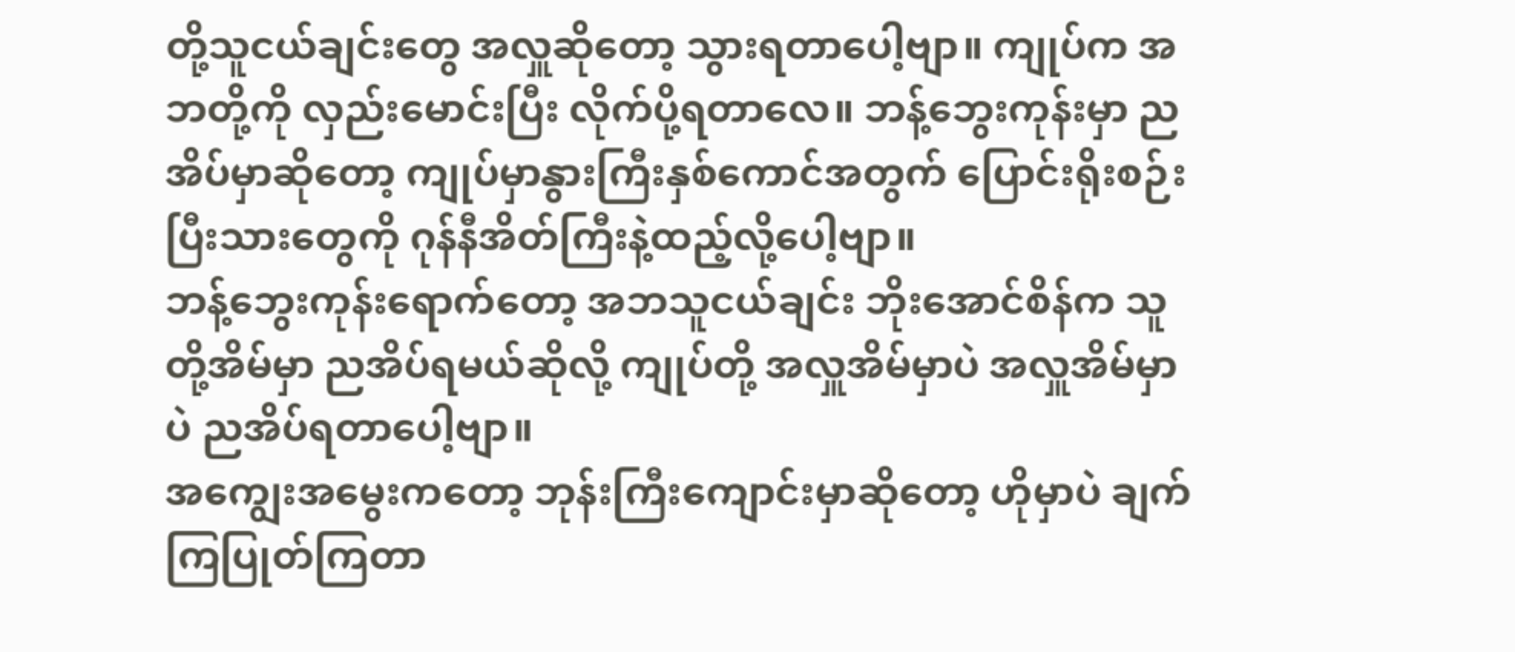တို့သူငယ်ချင်းတွေ အလှူဆိုတော့ သွားရတာပေါ့ဗျာ။ ကျုပ်က အဘတို့ကို လှည်းမောင်းပြီး လိုက်ပို့ရတာလေ။ ဘန့်ဘွေးကုန်းမှာ ညအိပ်မှာဆိုတော့ ကျုပ်မှာနွားကြီးနှစ်ကောင်အတွက် ပြောင်းရိုးစဉ်းပြီးသားတွေကို ဂုန်နီအိတ်ကြီးနဲ့ထည့်လို့ပေါ့ဗျာ။
ဘန့်ဘွေးကုန်းရောက်တော့ အဘသူငယ်ချင်း ဘိုးအောင်စိန်က သူတို့အိမ်မှာ ညအိပ်ရမယ်ဆိုလို့ ကျုပ်တို့ အလှူအိမ်မှာပဲ အလှူအိမ်မှာပဲ ညအိပ်ရတာပေါ့ဗျာ။
အကျွေးအမွေးကတော့ ဘုန်းကြီးကျောင်းမှာဆိုတော့ ဟိုမှာပဲ ချက်ကြပြုတ်ကြတာ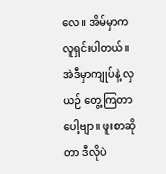လေ။ အိမ်မှာက လူရှင်းပါတယ်။ အဲဒီမှာကျုပ်နဲ့ လှယဉ် တွေ့ကြတာပေါ့ဗျာ။ ဖူးစာဆိုတာ ဒီလိုပဲ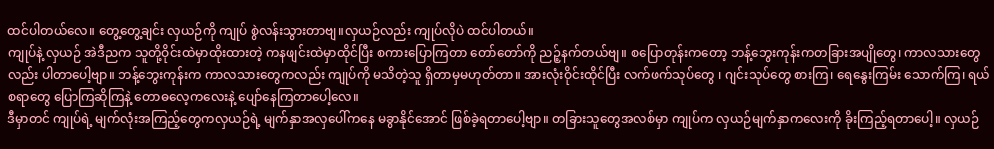ထင်ပါတယ်လေ။ တွေ့တွေ့ချင်း လှယဉ်ကို ကျုပ် စွဲလန်းသွားတာဗျ။လှယဉ်လည်း ကျုပ်လိုပဲ ထင်ပါတယ်။
ကျုပ်နဲ့ လှယဉ် အဲဒီညက သူတို့ဝိုင်းထဲမှာထိုးထားတဲ့ ကနဖျင်းထဲမှာထိုင်ပြီး စကားပြောကြတာ တော်တော်ကို ညဉ့်နက်တယ်ဗျ။ စပြောတုန်းကတော့ ဘန့်ဘွေးကုန်းကတခြားအပျိုတွေ၊ ကာလသားတွေလည်း ပါတာပေါ့ဗျာ။ ဘန့်ဘွေးကုန်းက ကာလသားတွေကလည်း ကျုပ်ကို မသိတဲ့သူ ရှိတာမှမဟုတ်တာ။ အားလုံးဝိုင်းထိုင်ပြီး လက်ဖက်သုပ်တွေ ၊ ဂျင်းသုပ်တွေ စားကြ၊ ရေနွေးကြမ်း သောက်ကြ၊ ရယ်စရာတွေ ပြောကြဆိုကြနဲ့ တောဓလေ့ကလေးနဲ့ ပျော်နေကြတာပေါ့လေ။
ဒီမှာတင် ကျုပ်ရဲ့ မျက်လုံးအကြည့်တွေကလှယဉ်ရဲ့ မျက်နှာအလှပေါ်ကနေ မခွာနိုင်အောင် ဖြစ်ခဲ့ရတာပေါ့ဗျာ။ တခြားသူတွေအလစ်မှာ ကျုပ်က လှယဉ်မျက်နှာကလေးကို ခိုးကြည့်ရတာပေါ့။ လှယဉ်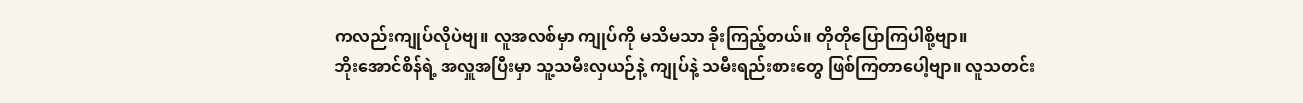ကလည်းကျုပ်လိုပဲဗျ။ လူအလစ်မှာ ကျုပ်ကို မသိမသာ ခိုးကြည့်တယ်။ တိုတိုပြောကြပါစို့ဗျာ။
ဘိုးအောင်စိန်ရဲ့ အလှူအပြီးမှာ သူ့သမီးလှယဉ်နဲ့ ကျုပ်နဲ့ သမီးရည်းစားတွေ ဖြစ်ကြတာပေါ့ဗျာ။ လူသတင်း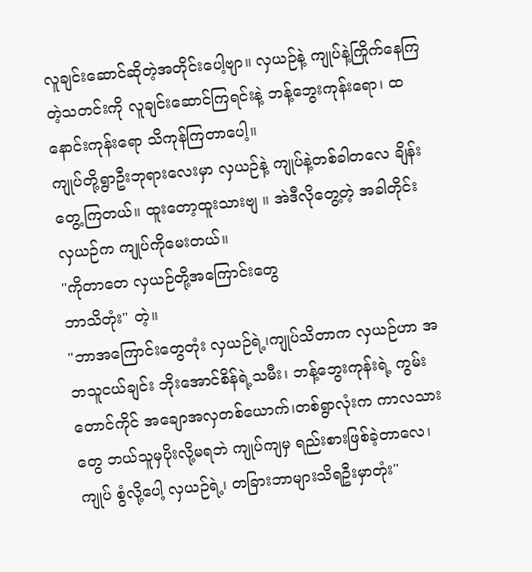လူချင်းဆောင်ဆိုတဲ့အတိုင်းပေါ့ဗျာ။ လှယဉ်နဲ့ ကျုပ်နဲ့ကြိုက်နေကြတဲ့သတင်းကို လူချင်းဆောင်ကြရင်းနဲ့ ဘန့်ဘွေးကုန်းရော၊ ထနောင်းကုန်းရော သိကုန်ကြတာပေါ့။
ကျုပ်တို့ရွာဦးဘုရားလေးမှာ လှယဉ်နဲ့ ကျုပ်နဲ့တစ်ခါတလေ ချိန်းတွေ့ကြတယ်။ ထူးတော့ထူးသားဗျ ။ အဲဒီလိုတွေ့တဲ့ အခါတိုင်း လှယဉ်က ကျုပ်ကိုမေးတယ်။
"ကိုတာတေ လှယဉ်တို့အကြောင်းတွေ
ဘာသိတုံး" တဲ့။
"ဘာအကြောင်းတွေတုံး လှယဉ်ရဲ့၊ကျုပ်သိတာက လှယဉ်ဟာ အဘသူငယ်ချင်း ဘိုးအောင်စိန်ရဲ့သမီး၊ ဘန့်ဘွေးကုန်းရဲ့ ကွမ်းတောင်ကိုင် အချောအလှတစ်ယောက်၊တစ်ရွာလုံးက ကာလသားတွေ ဘယ်သူမှပိုးလို့မရဘဲ ကျုပ်ကျမှ ရည်းစားဖြစ်ခဲ့တာလေ၊ ကျုပ် စွံလို့ပေါ့ လှယဉ်ရဲ့၊ တခြားဘာများသိရဦးမှာတုံး"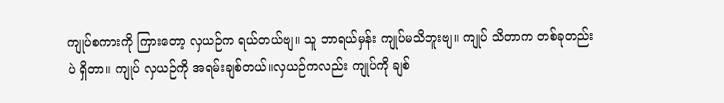ကျုပ်စကားကို ကြားတော့ လှယဉ်က ရယ်တယ်ဗျ။ သူ ဘာရယ်မှန်း ကျုပ်မသိဘူးဗျ။ ကျုပ် သိတာက တစ်ခုတည်းပဲ ရှိတာ။ ကျုပ် လှယဉ်ကို အရမ်းချစ်တယ်။လှယဉ်ကလည်း ကျုပ်ကို ချစ်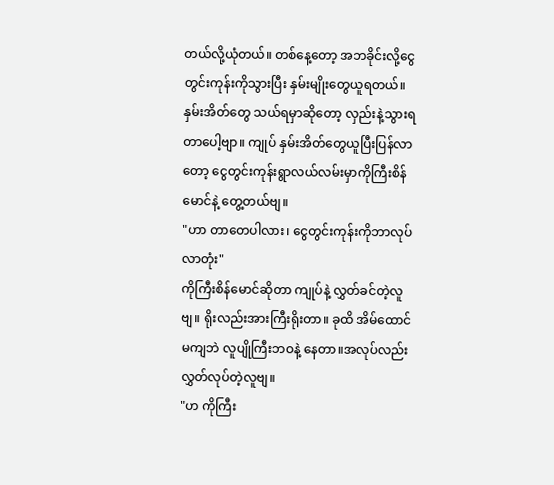တယ်လို့ယုံတယ်။ တစ်နေ့တော့ အဘခိုင်းလို့ငွေတွင်းကုန်းကိုသွားပြီး နှမ်းမျိုးတွေယူရတယ်။
နှမ်းအိတ်တွေ သယ်ရမှာဆိုတော့ လှည်းနဲ့သွားရတာပေါ့ဗျာ။ ကျုပ် နှမ်းအိတ်တွေယူပြီးပြန်လာတော့ ငွေတွင်းကုန်းရွာလယ်လမ်းမှာကိုကြီးစိန်မောင်နဲ့ တွေ့တယ်ဗျ။
"ဟာ တာတေပါလား၊ ငွေတွင်းကုန်းကိုဘာလုပ်လာတုံး"
ကိုကြီးစိန်မောင်ဆိုတာ ကျုပ်နဲ့ လွှတ်ခင်တဲ့လူဗျ။ ရိုးလည်းအားကြီးရိုးတာ။ ခုထိ အိမ်ထောင်မကျဘဲ လူပျိုကြီးဘဝနဲ့ နေတာ။အလုပ်လည်း လွှတ်လုပ်တဲ့လူဗျ။
"ဟ ကိုကြီး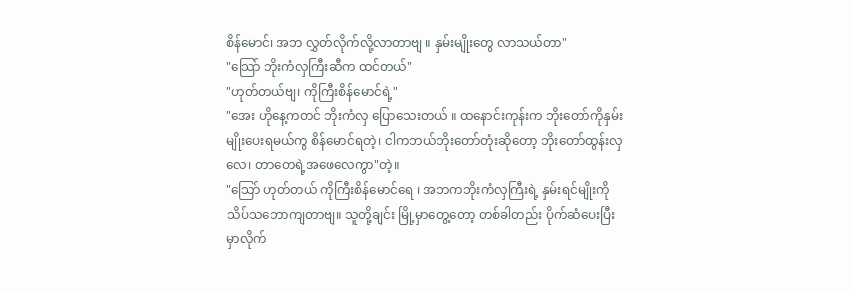စိန်မောင်၊ အဘ လွှတ်လိုက်လို့လာတာဗျ ။ နှမ်းမျိုးတွေ လာသယ်တာ"
"သြော် ဘိုးကံလှကြီးဆီက ထင်တယ်"
"ဟုတ်တယ်ဗျ၊ ကိုကြီးစိန်မောင်ရဲ့"
"အေး ဟိုနေ့ကတင် ဘိုးကံလှ ပြောသေးတယ် ။ ထနောင်းကုန်းက ဘိုးတော်ကိုနှမ်းမျိုးပေးရမယ်ကွ စိန်မောင်ရတဲ့၊ ငါကဘယ်ဘိုးတော်တုံးဆိုတော့ ဘိုးတော်ထွန်းလှလေ၊ တာတေရဲ့အဖေလေကွာ"တဲ့။
"သြော် ဟုတ်တယ် ကိုကြီးစိန်မောင်ရေ ၊ အဘကဘိုးကံလှကြီးရဲ့ နှမ်းရင်မျိုးကိုသိပ်သဘောကျတာဗျ။ သူတို့ချင်း မြို့မှာတွေ့တော့ တစ်ခါတည်း ပိုက်ဆံပေးပြီး မှာလိုက်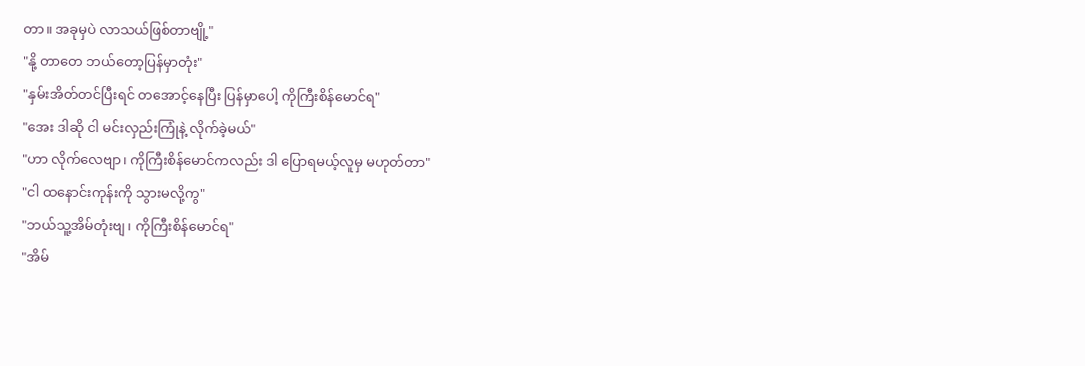တာ။ အခုမှပဲ လာသယ်ဖြစ်တာဗျို့"
"နို့ တာတေ ဘယ်တော့ပြန်မှာတုံး"
"နှမ်းအိတ်တင်ပြီးရင် တအောင့်နေပြီး ပြန်မှာပေါ့ ကိုကြီးစိန်မောင်ရ"
"အေး ဒါဆို ငါ မင်းလှည်းကြုံနဲ့ လိုက်ခဲ့မယ်"
"ဟာ လိုက်လေဗျာ၊ ကိုကြီးစိန်မောင်ကလည်း ဒါ ပြောရမယ့်လူမှ မဟုတ်တာ"
"ငါ ထနောင်းကုန်းကို သွားမလို့ကွ"
"ဘယ်သူ့အိမ်တုံးဗျ၊ ကိုကြီးစိန်မောင်ရ"
"အိမ်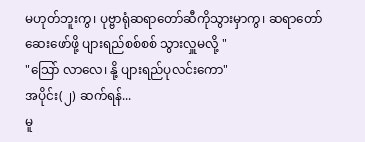မဟုတ်ဘူးကွ၊ ပုဗ္ဗာရုံဆရာတော်ဆီကိုသွားမှာကွ၊ ဆရာတော် ဆေးဖော်ဖို့ ပျားရည်စစ်စစ် သွားလှူမလို့ "
"သြော် လာလေ၊ နို့ ပျားရည်ပုလင်းကော"
အပိုင်း(၂) ဆက်ရန်...
မူ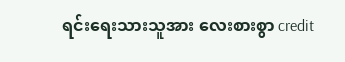ရင်းရေးသားသူအား လေးစားစွာ credit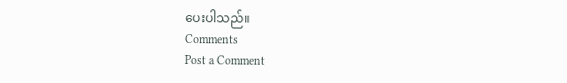ပေးပါသည်။
Comments
Post a Comment